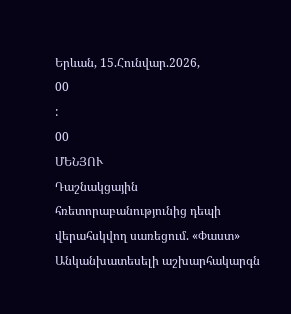Երևան, 15.Հունվար.2026,
00
:
00
ՄԵՆՅՈՒ
Դաշնակցային հռետորաբանությունից դեպի վերահսկվող սառեցում. «Փաստ» Անկանխատեսելի աշխարհակարգն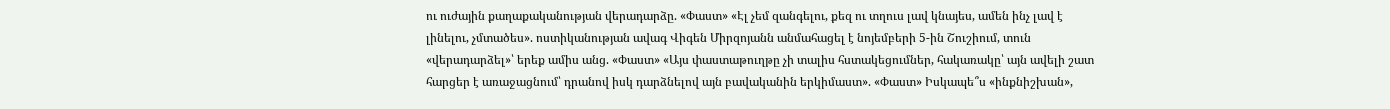ու ուժային քաղաքականության վերադարձը. «Փաստ» «Էլ չեմ զանգելու, քեզ ու տղուս լավ կնայես, ամեն ինչ լավ է լինելու, չմտածես». ոստիկանության ավագ Վիգեն Միրզոյանն անմահացել է նոյեմբերի 5-ին Շուշիում, տուն «վերադարձել»՝ երեք ամիս անց. «Փաստ» «Այս փաստաթուղթը չի տալիս հստակեցումներ, հակառակը՝ այն ավելի շատ հարցեր է առաջացնում՝ դրանով իսկ դարձնելով այն բավականին երկիմաստ». «Փաստ» Իսկապե՞ս «ինքնիշխան»,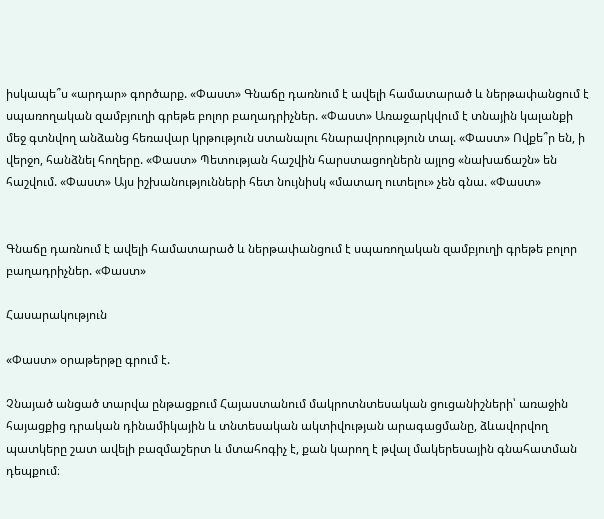իսկապե՞ս «արդար» գործարք. «Փաստ» Գնաճը դառնում է ավելի համատարած և ներթափանցում է սպառողական զամբյուղի գրեթե բոլոր բաղադրիչներ. «Փաստ» Առաջարկվում է տնային կալանքի մեջ գտնվող անձանց հեռավար կրթություն ստանալու հնարավորություն տալ. «Փաստ» Ովքե՞ր են, ի վերջո, հանձնել հողերը. «Փաստ» Պետության հաշվին հարստացողներն այլոց «նախաճաշն» են հաշվում. «Փաստ» Այս իշխանությունների հետ նույնիսկ «մատաղ ուտելու» չեն գնա. «Փաստ»


Գնաճը դառնում է ավելի համատարած և ներթափանցում է սպառողական զամբյուղի գրեթե բոլոր բաղադրիչներ. «Փաստ»

Հասարակություն

«Փաստ» օրաթերթը գրում է.

Չնայած անցած տարվա ընթացքում Հայաստանում մակրոտնտեսական ցուցանիշների՝ առաջին հայացքից դրական դինամիկային և տնտեսական ակտիվության արագացմանը, ձևավորվող պատկերը շատ ավելի բազմաշերտ և մտահոգիչ է, քան կարող է թվալ մակերեսային գնահատման դեպքում։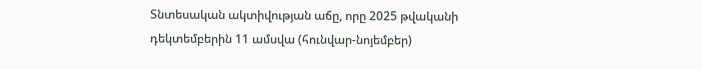Տնտեսական ակտիվության աճը, որը 2025 թվականի դեկտեմբերին 11 ամսվա (հունվար-նոյեմբեր)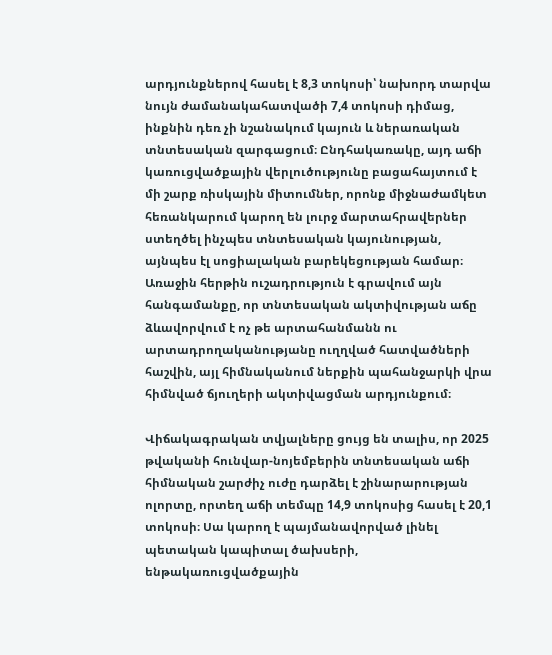արդյունքներով հասել է 8,3 տոկոսի՝ նախորդ տարվա նույն ժամանակահատվածի 7,4 տոկոսի դիմաց, ինքնին դեռ չի նշանակում կայուն և ներառական տնտեսական զարգացում։ Ընդհակառակը, այդ աճի կառուցվածքային վերլուծությունը բացահայտում է մի շարք ռիսկային միտումներ, որոնք միջնաժամկետ հեռանկարում կարող են լուրջ մարտահրավերներ ստեղծել ինչպես տնտեսական կայունության, այնպես էլ սոցիալական բարեկեցության համար։ Առաջին հերթին ուշադրություն է գրավում այն հանգամանքը, որ տնտեսական ակտիվության աճը ձևավորվում է ոչ թե արտահանմանն ու արտադրողականությանը ուղղված հատվածների հաշվին, այլ հիմնականում ներքին պահանջարկի վրա հիմնված ճյուղերի ակտիվացման արդյունքում։

Վիճակագրական տվյալները ցույց են տալիս, որ 2025 թվականի հունվար-նոյեմբերին տնտեսական աճի հիմնական շարժիչ ուժը դարձել է շինարարության ոլորտը, որտեղ աճի տեմպը 14,9 տոկոսից հասել է 20,1 տոկոսի։ Սա կարող է պայմանավորված լինել պետական կապիտալ ծախսերի, ենթակառուցվածքային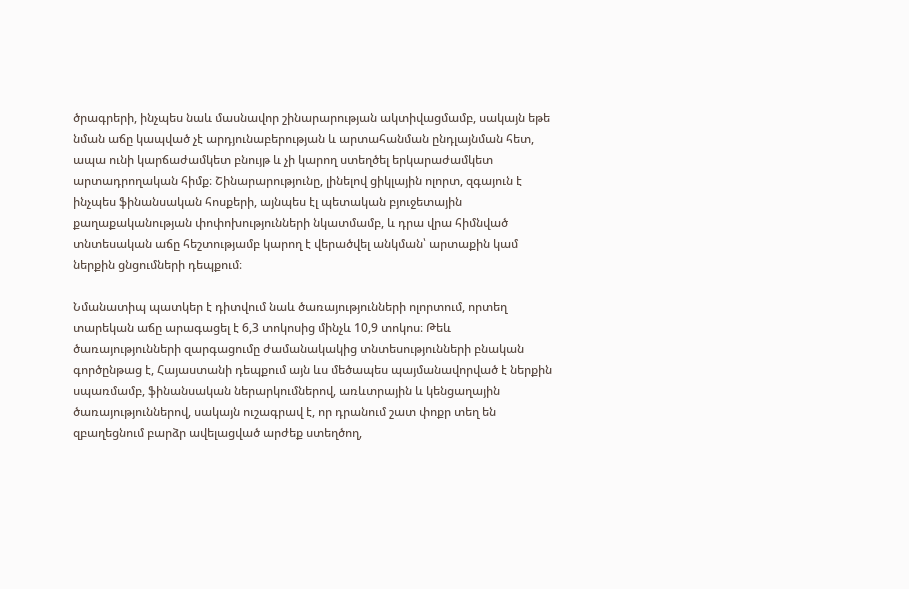ծրագրերի, ինչպես նաև մասնավոր շինարարության ակտիվացմամբ, սակայն եթե նման աճը կապված չէ արդյունաբերության և արտահանման ընդլայնման հետ, ապա ունի կարճաժամկետ բնույթ և չի կարող ստեղծել երկարաժամկետ արտադրողական հիմք։ Շինարարությունը, լինելով ցիկլային ոլորտ, զգայուն է ինչպես ֆինանսական հոսքերի, այնպես էլ պետական բյուջետային քաղաքականության փոփոխությունների նկատմամբ, և դրա վրա հիմնված տնտեսական աճը հեշտությամբ կարող է վերածվել անկման՝ արտաքին կամ ներքին ցնցումների դեպքում։

Նմանատիպ պատկեր է դիտվում նաև ծառայությունների ոլորտում, որտեղ տարեկան աճը արագացել է 6,3 տոկոսից մինչև 10,9 տոկոս։ Թեև ծառայությունների զարգացումը ժամանակակից տնտեսությունների բնական գործընթաց է, Հայաստանի դեպքում այն ևս մեծապես պայմանավորված է ներքին սպառմամբ, ֆինանսական ներարկումներով, առևտրային և կենցաղային ծառայություններով, սակայն ուշագրավ է, որ դրանում շատ փոքր տեղ են զբաղեցնում բարձր ավելացված արժեք ստեղծող,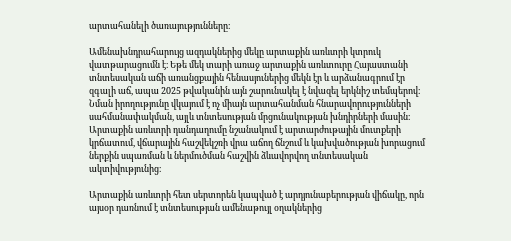արտահանելի ծառայությունները։

Ամենախնդրահարույց ազդակներից մեկը արտաքին առևտրի կտրուկ վատթարացումն է։ Եթե մեկ տարի առաջ արտաքին առևտուրը Հայաստանի տնտեսական աճի առանցքային հենասյուներից մեկն էր և արձանագրում էր զգալի աճ, ապա 2025 թվականին այն շարունակել է նվազել երկնիշ տեմպերով։ Նման իրողությունը վկայում է ոչ միայն արտահանման հնարավորությունների սահմանափակման, այլև տնտեսության մրցունակության խնդիրների մասին։ Արտաքին առևտրի դանդաղումը նշանակում է արտարժութային մուտքերի կրճատում, վճարային հաշվեկշռի վրա աճող ճնշում և կախվածության խորացում ներքին սպառման և ներմուծման հաշվին ձևավորվող տնտեսական ակտիվությունից։

Արտաքին առևտրի հետ սերտորեն կապված է արդյունաբերության վիճակը, որն այսօր դառնում է տնտեսության ամենաթույլ օղակներից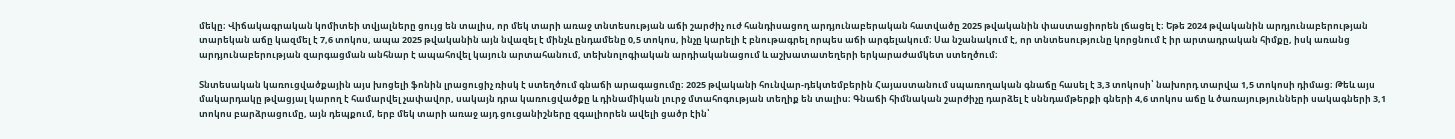մեկը։ Վիճակագրական կոմիտեի տվյալները ցույց են տալիս, որ մեկ տարի առաջ տնտեսության աճի շարժիչ ուժ հանդիսացող արդյունաբերական հատվածը 2025 թվականին փաստացիորեն լճացել է։ Եթե 2024 թվականին արդյունաբերության տարեկան աճը կազմել է 7,6 տոկոս, ապա 2025 թվականին այն նվազել է մինչև ընդամենը 0,5 տոկոս, ինչը կարելի է բնութագրել որպես աճի արգելակում։ Սա նշանակում է, որ տնտեսությունը կորցնում է իր արտադրական հիմքը, իսկ առանց արդյունաբերության զարգացման անհնար է ապահովել կայուն արտահանում, տեխնոլոգիական արդիականացում և աշխատատեղերի երկարաժամկետ ստեղծում։

Տնտեսական կառուցվածքային այս խոցելի ֆոնին լրացուցիչ ռիսկ է ստեղծում գնաճի արագացումը։ 2025 թվականի հունվար-դեկտեմբերին Հայաստանում սպառողական գնաճը հասել է 3,3 տոկոսի՝ նախորդ տարվա 1,5 տոկոսի դիմաց։ Թեև այս մակարդակը թվացյալ կարող է համարվել չափավոր, սակայն դրա կառուցվածքը և դինամիկան լուրջ մտահոգության տեղիք են տալիս։ Գնաճի հիմնական շարժիչը դարձել է սննդամթերքի գների 4,6 տոկոս աճը և ծառայությունների սակագների 3,1 տոկոս բարձրացումը, այն դեպքում, երբ մեկ տարի առաջ այդ ցուցանիշները զգալիորեն ավելի ցածր էին՝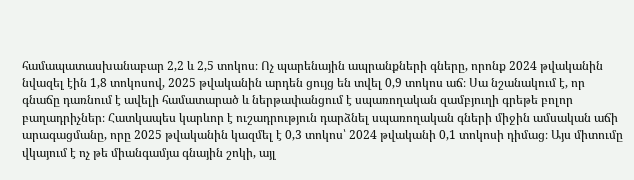համապատասխանաբար 2,2 և 2,5 տոկոս։ Ոչ պարենային ապրանքների գները, որոնք 2024 թվականին նվազել էին 1,8 տոկոսով, 2025 թվականին արդեն ցույց են տվել 0,9 տոկոս աճ։ Սա նշանակում է, որ գնաճը դառնում է ավելի համատարած և ներթափանցում է սպառողական զամբյուղի գրեթե բոլոր բաղադրիչներ։ Հատկապես կարևոր է ուշադրություն դարձնել սպառողական գների միջին ամսական աճի արագացմանը, որը 2025 թվականին կազմել է 0,3 տոկոս՝ 2024 թվականի 0,1 տոկոսի դիմաց։ Այս միտումը վկայում է ոչ թե միանգամյա գնային շոկի, այլ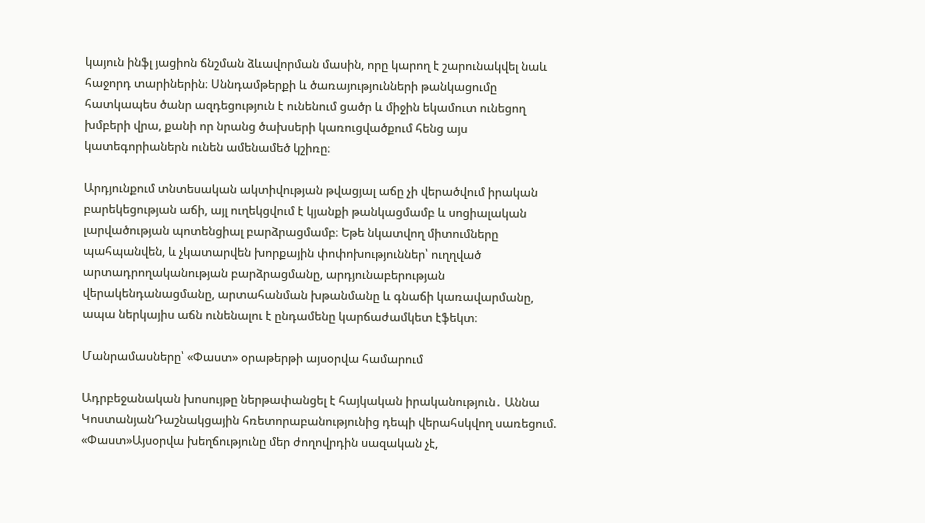կայուն ինֆլ յացիոն ճնշման ձևավորման մասին, որը կարող է շարունակվել նաև հաջորդ տարիներին։ Սննդամթերքի և ծառայությունների թանկացումը հատկապես ծանր ազդեցություն է ունենում ցածր և միջին եկամուտ ունեցող խմբերի վրա, քանի որ նրանց ծախսերի կառուցվածքում հենց այս կատեգորիաներն ունեն ամենամեծ կշիռը։

Արդյունքում տնտեսական ակտիվության թվացյալ աճը չի վերածվում իրական բարեկեցության աճի, այլ ուղեկցվում է կյանքի թանկացմամբ և սոցիալական լարվածության պոտենցիալ բարձրացմամբ։ Եթե նկատվող միտումները պահպանվեն, և չկատարվեն խորքային փոփոխություններ՝ ուղղված արտադրողականության բարձրացմանը, արդյունաբերության վերակենդանացմանը, արտահանման խթանմանը և գնաճի կառավարմանը, ապա ներկայիս աճն ունենալու է ընդամենը կարճաժամկետ էֆեկտ։

Մանրամասները՝ «Փաստ» օրաթերթի այսօրվա համարում

Ադրբեջանական խոսույթը ներթափանցել է հայկական իրականություն․ Աննա ԿոստանյանԴաշնակցային հռետորաբանությունից դեպի վերահսկվող սառեցում. «Փաստ»Այսօրվա խեղճությունը մեր ժողովրդին սազական չէ,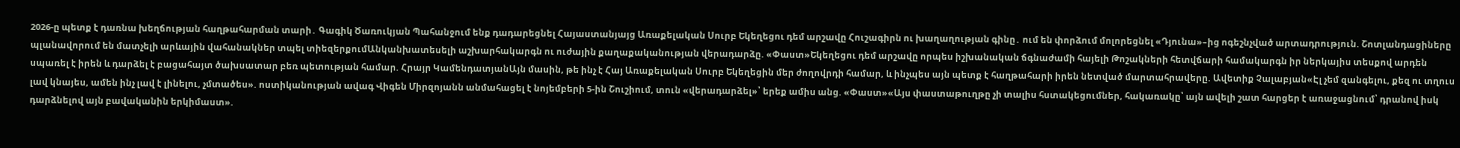2026-ը պետք է դառնա խեղճության հաղթահարման տարի․ Գագիկ Ծառուկյան Պահանջում ենք դադարեցնել Հայաստանյայց Առաքելական Սուրբ Եկեղեցու դեմ արշավը Հուշագիրն ու խաղաղության գինը․ ում են փորձում մոլորեցնել «Դյունա»–ից ոգեշնչված արտադրություն. Շոտլանդացիները պլանավորում են մատչելի արևային վահանակներ տպել տիեզերքումԱնկանխատեսելի աշխարհակարգն ու ուժային քաղաքականության վերադարձը. «Փաստ»Եկեղեցու դեմ արշավը որպես իշխանական ճգնաժամի հայելի Թոշակների հետվճարի համակարգն իր ներկայիս տեսքով արդեն սպառել է իրեն և դարձել է բացահայտ ծախսատար բեռ պետության համար. Հրայր ԿամենդատյանԱյն մասին, թե ինչ է Հայ Առաքելական Սուրբ Եկեղեցին մեր ժողովրդի համար, և ինչպես այն պետք է հաղթահարի իրեն նետված մարտահրավերը. Ավետիք Չալաբյան«Էլ չեմ զանգելու, քեզ ու տղուս լավ կնայես, ամեն ինչ լավ է լինելու, չմտածես». ոստիկանության ավագ Վիգեն Միրզոյանն անմահացել է նոյեմբերի 5-ին Շուշիում, տուն «վերադարձել»՝ երեք ամիս անց. «Փաստ»«Այս փաստաթուղթը չի տալիս հստակեցումներ, հակառակը՝ այն ավելի շատ հարցեր է առաջացնում՝ դրանով իսկ դարձնելով այն բավականին երկիմաստ».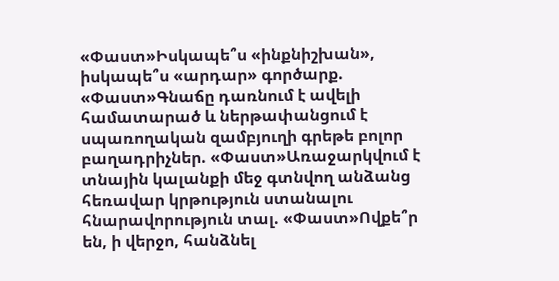«Փաստ»Իսկապե՞ս «ինքնիշխան», իսկապե՞ս «արդար» գործարք. «Փաստ»Գնաճը դառնում է ավելի համատարած և ներթափանցում է սպառողական զամբյուղի գրեթե բոլոր բաղադրիչներ. «Փաստ»Առաջարկվում է տնային կալանքի մեջ գտնվող անձանց հեռավար կրթություն ստանալու հնարավորություն տալ. «Փաստ»Ովքե՞ր են, ի վերջո, հանձնել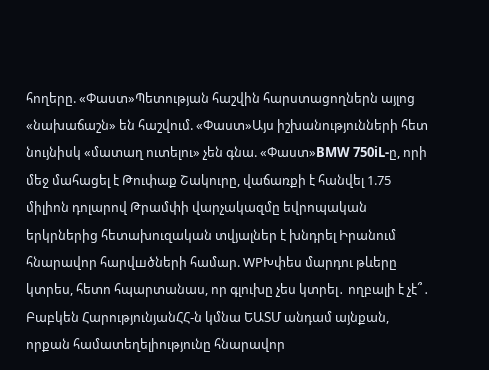հողերը. «Փաստ»Պետության հաշվին հարստացողներն այլոց «նախաճաշն» են հաշվում. «Փաստ»Այս իշխանությունների հետ նույնիսկ «մատաղ ուտելու» չեն գնա. «Փաստ»BMW 750iL-ը, որի մեջ մահացել է Թուփաք Շակուրը, վաճառքի է հանվել 1.75 միլիոն դոլարով Թրամփի վարչակազմը եվրոպական երկրներից հետախուզական տվյալներ է խնդրել Իրանում հնարավոր հարվшծների համար. WPԽփես մարդու թևերը կտրես, հետո հպարտանաս, որ գլուխը չես կտրել․ ողբալի է չէ՞․ Բաբկեն ՀարությունյանՀՀ-ն կմնա ԵԱՏՄ անդամ այնքան, որքան համատեղելիությունը հնարավոր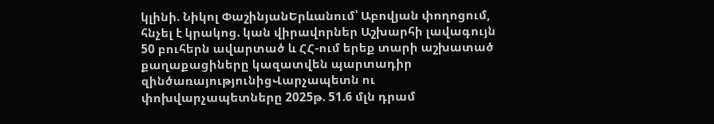կլինի. Նիկոլ ՓաշինյանԵրևանում՝ Աբովյան փողոցում, հնչել է կրակոց. կան վիրավորներ Աշխարհի լավագույն 50 բուհերն ավարտած և ՀՀ-ում երեք տարի աշխատած քաղաքացիները կազատվեն պարտադիր զինծառայությունիցՎարչապետն ու փոխվարչապետները 2025թ. 51.6 մլն դրամ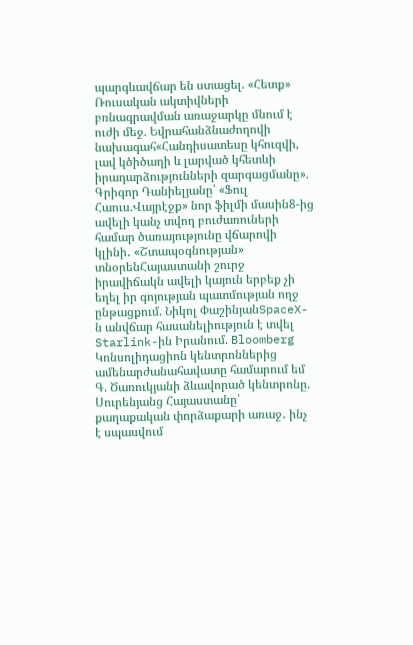պարգևավճար են ստացել. «Հետք» Ռուսական ակտիվների բռնագրավման առաջարկը մնում է ուժի մեջ. Եվրահանձնաժողովի նախագահ«Հանդիսատեսը կհուզվի, լավ կծիծաղի և լարված կհետևի իրադարձությունների զարգացմանը». Գրիգոր Դանիելյանը՝ «Ֆուլ Հաուս.Վայրէջք» նոր ֆիլմի մասին8-ից ավելի կանչ տվող բուժառուների համար ծառայությունը վճարովի կլինի․ «Շտապօգնության» տնօրենՀայաստանի շուրջ իրավիճակն ավելի կայուն երբեք չի եղել իր գոյության պատմության ողջ ընթացքում. Նիկոլ ՓաշինյանSpaceX-ն անվճար հասանելիություն է տվել Starlink-ին Իրանում. Bloomberg Կոնսոլիդացիոն կենտրոններից ամենարժանահավատը համարում եմ Գ. Ծառուկյանի ձևավորած կենտրոնը. Սուրենյանց Հայաստանը՝ քաղաքական փորձաքարի առաջ․ ինչ է սպասվում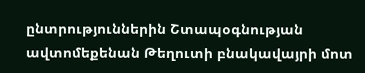ընտրություններին Շտապօգնության ավտոմեքենան Թեղուտի բնակավայրի մոտ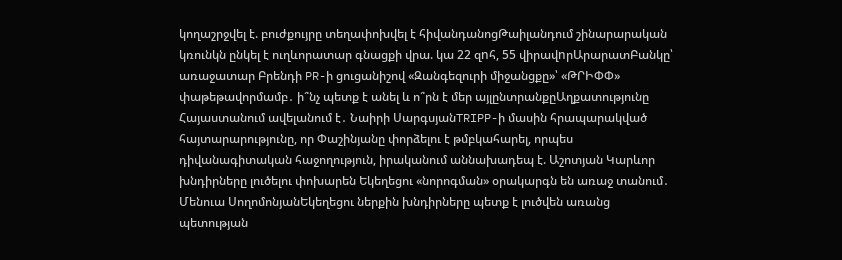կողաշրջվել է. բուժքույրը տեղափոխվել է հիվանդանոցԹաիլանդում շինարարական կռունկն ընկել է ուղևորատար գնացքի վրա. կա 22 զnհ, 55 վիրավnրԱրարատԲանկը՝ առաջատար Բրենդի PR-ի ցուցանիշով «Զանգեզուրի միջանցքը»՝ «ԹՐԻՓՓ» փաթեթավորմամբ․ ի՞նչ պետք է անել և ո՞րն է մեր այլընտրանքըԱղքատությունը Հայաստանում ավելանում է․ Նաիրի ՍարգսյանTRIPP-ի մասին հրապարակված հայտարարությունը, որ Փաշինյանը փորձելու է թմբկահարել, որպես դիվանագիտական հաջողություն, իրականում աննախադեպ է. Աշոտյան Կարևոր խնդիրները լուծելու փոխարեն Եկեղեցու «նորոգման» օրակարգն են առաջ տանում․ Մենուա ՍողոմոնյանԵկեղեցու ներքին խնդիրները պետք է լուծվեն առանց պետության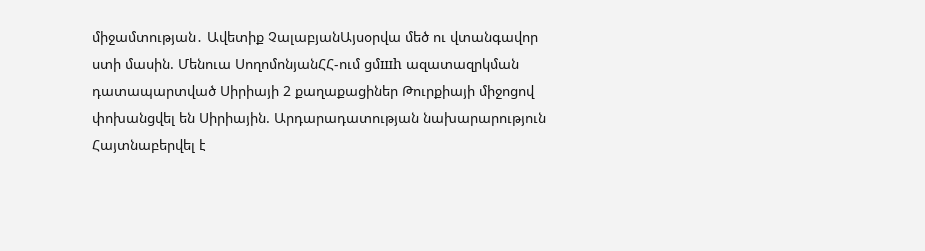միջամտության․ Ավետիք ՉալաբյանԱյսօրվա մեծ ու վտանգավոր ստի մասին. Մենուա ՍողոմոնյանՀՀ-ում ցմшh ազատազրկման դատապարտված Սիրիայի 2 քաղաքացիներ Թուրքիայի միջոցով փոխանցվել են Սիրիային. Արդարադատության նախարարություն Հայտնաբերվել է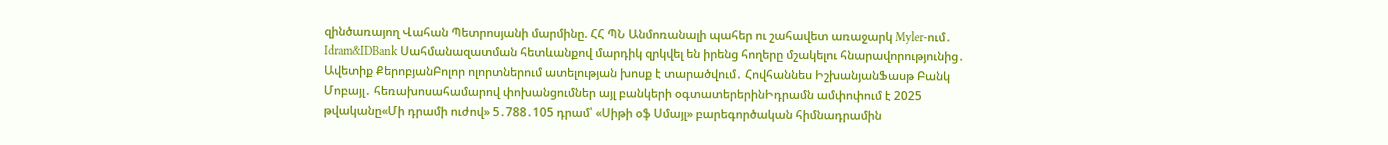զինծառայող Վահան Պետրոսյանի մարմինը. ՀՀ ՊՆ Անմոռանալի պահեր ու շահավետ առաջարկ Myler-ում․ Idram&IDBank Սահմանազատման հետևանքով մարդիկ զրկվել են իրենց հողերը մշակելու հնարավորությունից․ Ավետիք ՔերոբյանԲոլոր ոլորտներում ատելության խոսք է տարածվում․ Հովհաննես ԻշխանյանՖասթ Բանկ Մոբայլ․ հեռախոսահամարով փոխանցումներ այլ բանկերի օգտատերերինԻդրամն ամփոփում է 2025 թվականը«Մի դրամի ուժով» 5․788․105 դրամ՝ «Սիթի օֆ Սմայլ» բարեգործական հիմնադրամին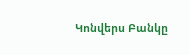Կոնվերս Բանկը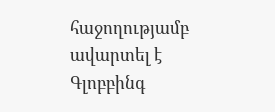հաջողությամբ ավարտել է Գլոբբինգ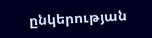ընկերության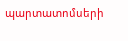պարտատոմսերի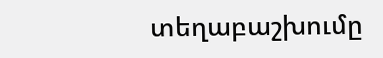տեղաբաշխումը